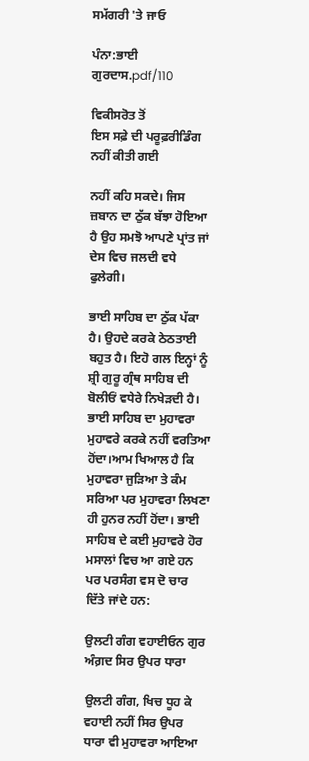ਸਮੱਗਰੀ 'ਤੇ ਜਾਓ

ਪੰਨਾ:ਭਾਈ ਗੁਰਦਾਸ.pdf/110

ਵਿਕੀਸਰੋਤ ਤੋਂ
ਇਸ ਸਫ਼ੇ ਦੀ ਪਰੂਫ਼ਰੀਡਿੰਗ ਨਹੀਂ ਕੀਤੀ ਗਈ

ਨਹੀਂ ਕਹਿ ਸਕਦੇ। ਜਿਸ ਜ਼ਬਾਨ ਦਾ ਠੁੱਕ ਬੱਝਾ ਹੋਇਆ ਹੈ ਉਹ ਸਮਝੋ ਆਪਣੇ ਪ੍ਰਾਂਤ ਜਾਂ ਦੇਸ ਵਿਚ ਜਲਦੀ ਵਧੇ ਫੁਲੇਗੀ।

ਭਾਈ ਸਾਹਿਬ ਦਾ ਠੁੱਕ ਪੱਕਾ ਹੈ। ਉਹਦੇ ਕਰਕੇ ਠੇਠਤਾਈ ਬਹੁਤ ਹੈ। ਇਹੋ ਗਲ ਇਨ੍ਹਾਂ ਨੂੰ ਸ਼੍ਰੀ ਗੁਰੂ ਗ੍ਰੰਥ ਸਾਹਿਬ ਦੀ ਬੋਲੀਓਂ ਵਧੇਰੇ ਨਿਖੇੜਦੀ ਹੈ। ਭਾਈ ਸਾਹਿਬ ਦਾ ਮੁਹਾਵਰਾ ਮੁਹਾਵਰੇ ਕਰਕੇ ਨਹੀਂ ਵਰਤਿਆ ਹੋਂਦਾ।ਆਮ ਖਿਆਲ ਹੈ ਕਿ ਮੁਹਾਵਰਾ ਜੁੜਿਆ ਤੇ ਕੰਮ ਸਰਿਆ ਪਰ ਮੁਹਾਵਰਾ ਲਿਖਣਾ ਹੀ ਹੁਨਰ ਨਹੀਂ ਹੋਂਦਾ। ਭਾਈ ਸਾਹਿਬ ਦੇ ਕਈ ਮੁਹਾਵਰੇ ਹੋਰ ਮਸਾਲਾਂ ਵਿਚ ਆ ਗਏ ਹਨ ਪਰ ਪਰਸੰਗ ਵਸ ਦੋ ਚਾਰ ਦਿੱਤੇ ਜਾਂਦੇ ਹਨ:

ਉਲਟੀ ਗੰਗ ਵਹਾਈਓਨ ਗੁਰ ਅੰਗ਼ਦ ਸਿਰ ਉਪਰ ਧਾਰਾ

ਉਲਟੀ ਗੰਗ, ਖਿਚ ਧੂਹ ਕੇ ਵਹਾਈ ਨਹੀਂ ਸਿਰ ਉਪਰ ਧਾਰਾ ਵੀ ਮੁਹਾਵਰਾ ਆਇਆ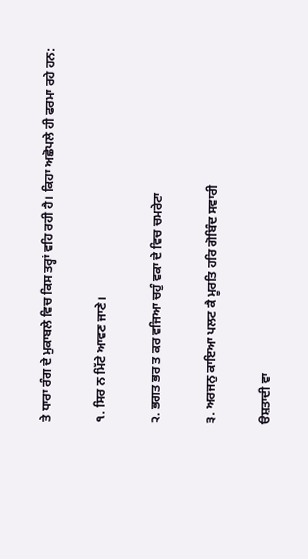ਤੇ ਧਾਰਾ ਰੰਗ ਦੇ ਮੁਕਾਬਲੇ ਵਿਚ ਕਿਸ ਤਰ੍ਹਾਂ ਵਹਿ ਰਹੀ ਹੈ। ਕਿਹਾ ਅਛੋਪਲੇ ਹੀ ਫਰਮਾ ਰਹੇ ਹਨ:

੧. ਸਿਰ ਨ ਮਿੱਟੇ ਆਵਣ ਜਾਣੇ।

੨. ਭਗਤ ਭਰ ਤ ਕਰ ਵਜਿਆ ਚਹੁੰ ਵਕਾ ਦੇ ਵਿਚ ਚਮਰੇਟਾ

੩. ਅਰਜਨੁ ਕਾਇਆ ਪਲਟ ਕੈ ਮੂਰਤਿ ਹਰਿ ਗੋਬਿੰਦ ਸਵਾਰੀ

ੳਸ਼ਤਾਦੀ ਵਾ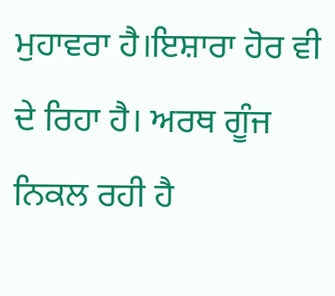ਮੁਹਾਵਰਾ ਹੈ।ਇਸ਼ਾਰਾ ਹੋਰ ਵੀ ਦੇ ਰਿਹਾ ਹੈ। ਅਰਥ ਗੂੰਜ ਨਿਕਲ ਰਹੀ ਹੈ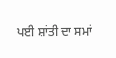ਪਈ ਸ਼ਾਂਤੀ ਦਾ ਸਮਾਂ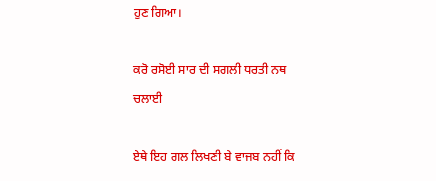ਹੁਣ ਗਿਆ।

ਕਰੋ ਰਸੋਈ ਸਾਰ ਦੀ ਸਗਲੀ ਧਰਤੀ ਨਥ ਚਲਾਈ

ਏਥੇ ਇਹ ਗਲ ਲਿਖਣੀ ਬੇ ਵਾਜਬ ਨਹੀਂ ਕਿ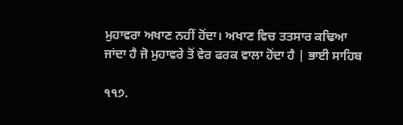ਮੁਹਾਵਰਾ ਅਖਾਣ ਨਹੀਂ ਹੋਂਦਾ। ਅਖਾਣ ਵਿਚ ਤਤਸਾਰ ਕਢਿਆ ਜਾਂਦਾ ਹੈ ਜੋ ਮੁਹਾਵਰੇ ਤੋਂ ਵੇਰ ਫਰਕ ਵਾਲਾ ਹੋਂਦਾ ਹੈ | ਭਾਈ ਸਾਹਿਬ

੧੧੭.